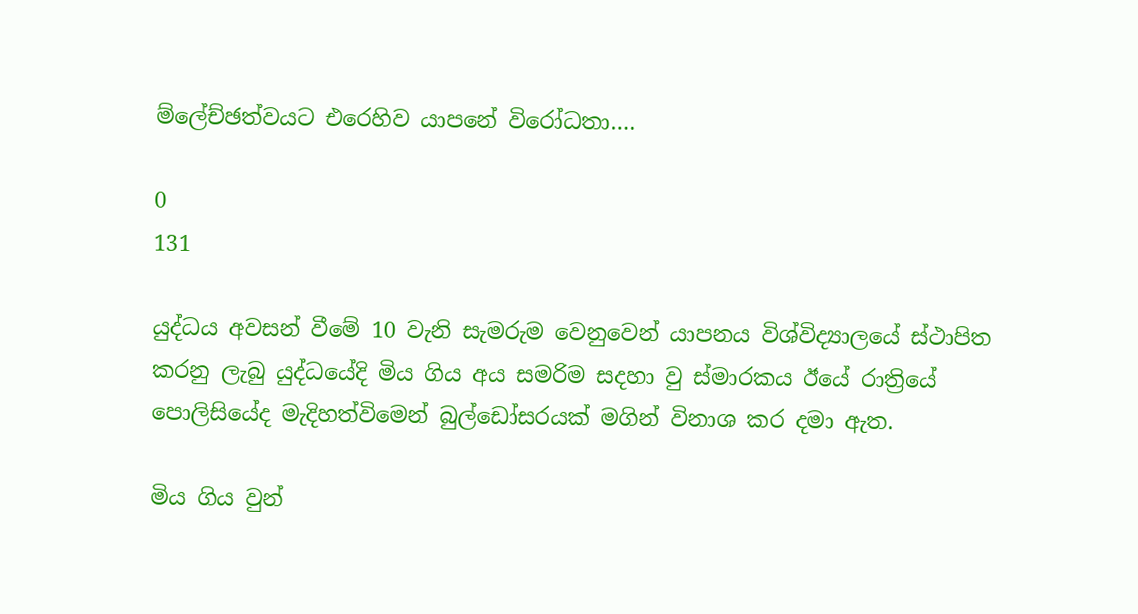ම්ලේච්ඡත්වයට එරෙහිව යාපනේ විරෝධතා….

0
131

යුද්ධය අවසන් වීමේ 10 වැනි සැමරුම වෙනුවෙන් යාපනය විශ්විද්‍යාලයේ ස්ථාපිත කරනු ලැබු යුද්ධයේදි මිය ගිය අය සමරිම සදහා වු ස්මාරකය ඊයේ රාත්‍රියේ පොලිසියේද මැදිහත්විමෙන් බුල්ඩෝසරයක් මගින් විනාශ කර දමා ඇත.

මිය ගිය වුන්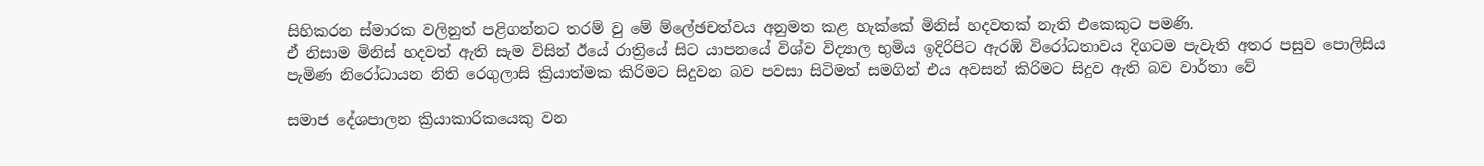සිහිකරන ස්මාරක වලිනුත් පළිගන්නට තරම් වු මේ ම්ලේඡචත්වය අනුමත කළ හැක්කේ මිනිස් හදවතක් නැති එකෙකුට පමණි.
ඒ නිසාම මිනිස් හදවත් ඇති සැම විසින් ඊයේ රාත්‍රියේ සිට යාපනයේ විශ්ව විද්‍යාල භුමිය ඉදිරිපිට ඇරඹි විරෝධතාවය දිගටම පැවැති අතර පසුව පොලිසිය පැමිණ නිරෝධායන නිති රෙගුලාසි ක්‍රියාත්මක කිරිමට සිදුවන බව පවසා සිටිමත් සමගින් එය අවසන් කිරිමට සිදුව ඇති බව වාර්තා වේ

සමාජ දේශපාලන ක්‍රියාකාරිකයෙකු වන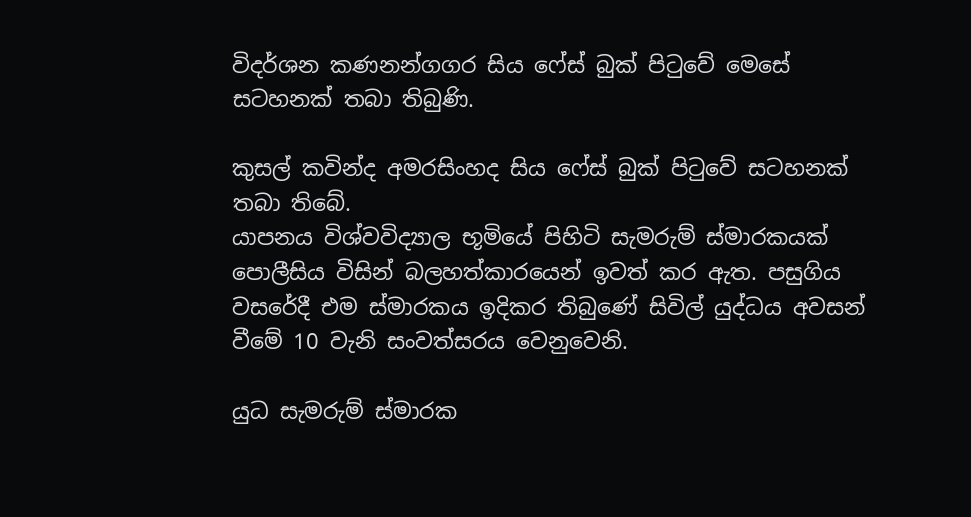විදර්ශන කණනන්ගගර සිය ෆේස් බුක් පිටුවේ මෙසේ සටහනක් තබා තිබුණි.

කුසල් කවින්ද අමරසිංහද සිය ෆේස් බුක් පිටුවේ සටහනක් තබා තිබේ.
යාපනය විශ්වවිද්‍යාල භූමියේ පිහිටි සැමරුම් ස්මාරකයක් පොලීසිය විසින් බලහත්කාරයෙන් ඉවත් කර ඇත. පසුගිය වසරේදී එම ස්මාරකය ඉදිකර තිබුණේ සිවිල් යුද්ධය අවසන් වීමේ 10 වැනි සංවත්සරය වෙනුවෙනි.

යුධ සැමරුම් ස්මාරක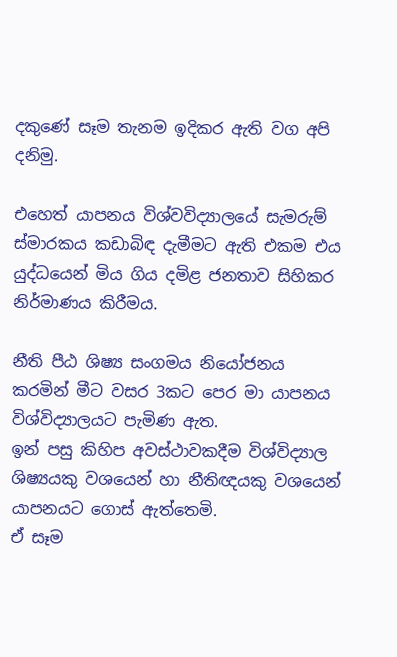දකුණේ සෑම තැනම ඉදිකර ඇති වග අපි දනිමු.

එහෙත් යාපනය විශ්වවිද්‍යාලයේ සැමරුම් ස්මාරකය කඩාබිඳ දැමීමට ඇති එකම එය යුද්ධයෙන් මිය ගිය දමිළ ජනතාව සිහිකර නිර්මාණය කිරීමය.

නීති පීඨ ශිෂ්‍ය සංගමය නියෝජනය කරමින් මීට වසර 3කට පෙර මා යාපනය විශ්විද්‍යාලයට පැමිණ ඇත.
ඉන් පසු කිහිප අවස්ථාවකදීම විශ්විද්‍යාල ශිෂ්‍යයකු වශයෙන් හා නීතිඥයකු වශයෙන් යාපනයට ගොස් ඇත්තෙමි.
ඒ සෑම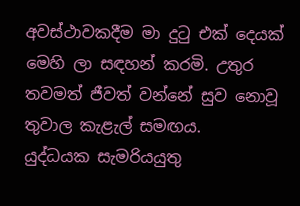අවස්ථාවකදීම මා දුටු එක් දෙයක් මෙහි ලා සඳහන් කරමි. උතුර තවමත් ජීවත් වන්නේ සුව නොවූ තුවාල කැළැල් සමඟය.
යුද්ධයක සැමරියයුතු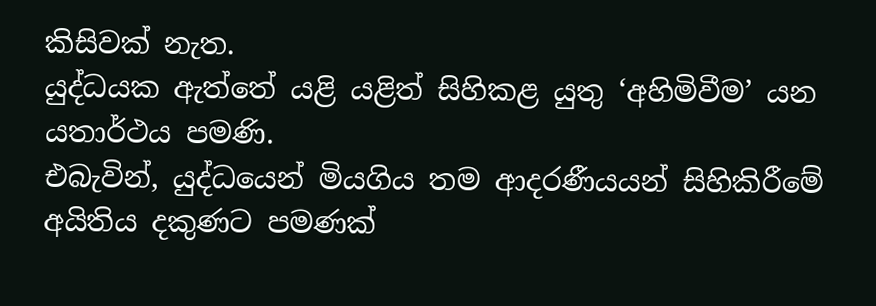කිසිවක් නැත.
යුද්ධයක ඇත්තේ යළි යළිත් සිහිකළ යුතු ‘අහිමිවීම’ යන යතාර්ථය පමණි.
එබැවින්, යුද්ධයෙන් මියගිය තම ආදරණීයයන් සිහිකිරීමේ අයිතිය දකුණට පමණක්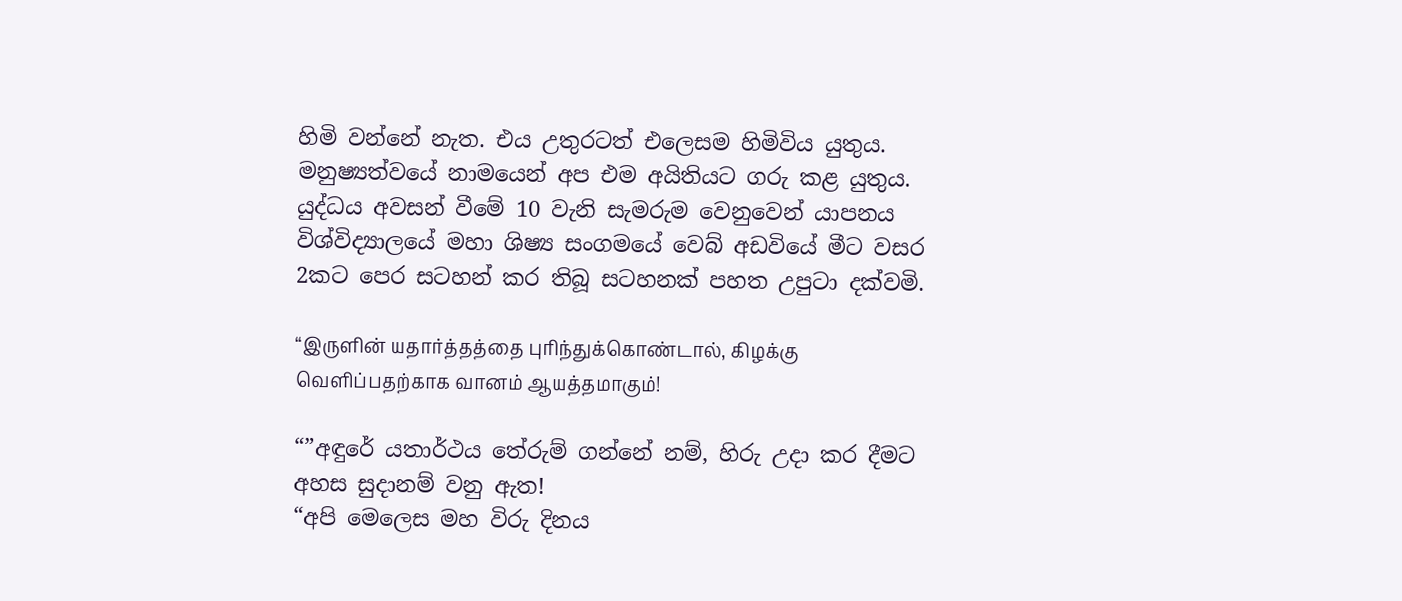හිමි වන්නේ නැත. එය උතුරටත් එලෙසම හිමිවිය යුතුය.
මනුෂ්‍යත්වයේ නාමයෙන් අප එම අයිතියට ගරු කළ යුතුය.
යුද්ධය අවසන් වීමේ 10 වැනි සැමරුම වෙනුවෙන් යාපනය විශ්විද්‍යාලයේ මහා ශිෂ්‍ය සංගමයේ වෙබ් අඩවියේ මීට වසර 2කට පෙර සටහන් කර තිබූ සටහනක් පහත උපුටා දක්වමි.

“இருளின் யதார்த்தத்தை புரிந்துக்கொண்டால், கிழக்கு வெளிப்பதற்காக வானம் ஆயத்தமாகும்!

“”අඳුරේ යතාර්ථය තේරුම් ගන්නේ නම්, හිරු උදා කර දීමට අහස සුදානම් වනු ඇත!
“අපි මෙලෙස මහ විරු දිනය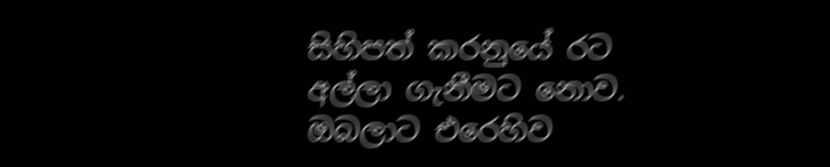සිහිපත් කරනුයේ රට අල්ලා ගැනීමට නොව.
ඔබලාට එරෙහිව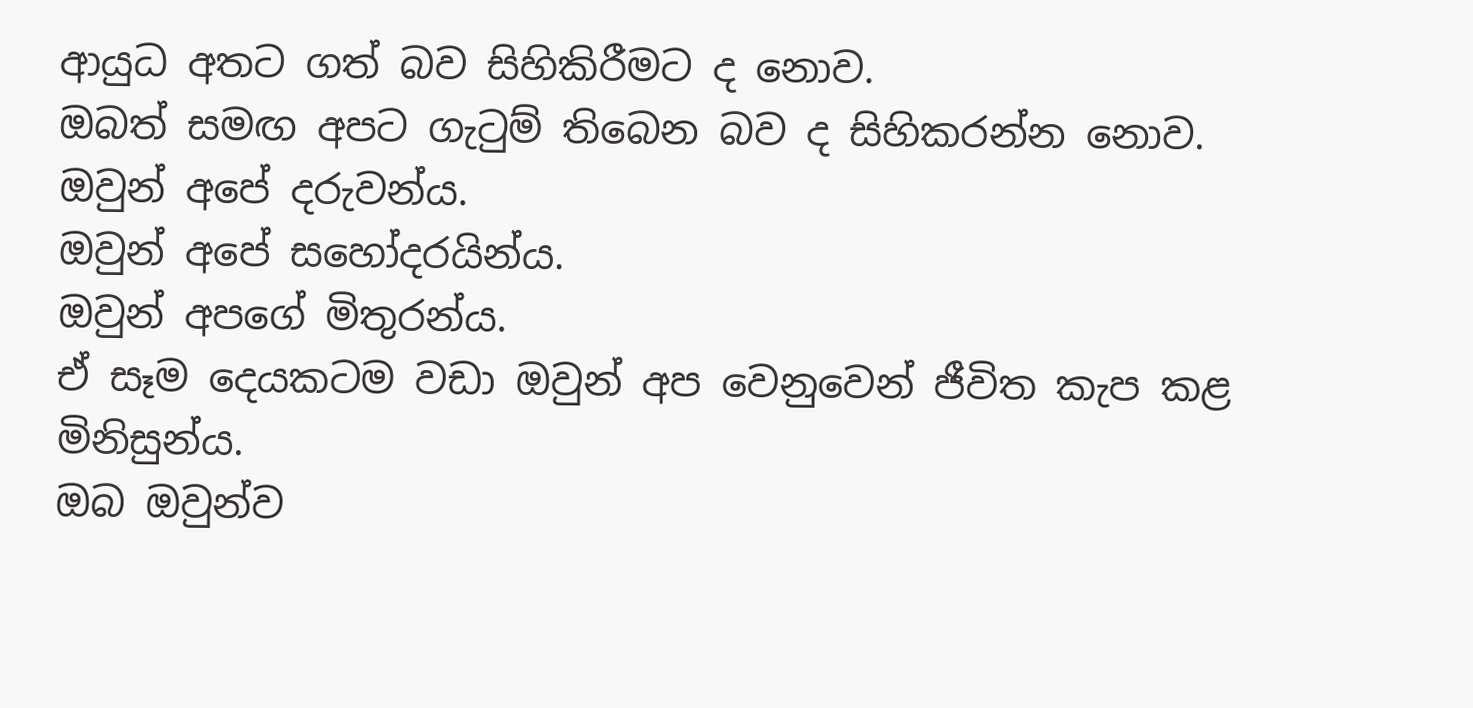ආයුධ අතට ගත් බව සිහිකිරීමට ද නොව.
ඔබත් සමඟ අපට ගැටුම් තිබෙන බව ද සිහිකරන්න නොව.
ඔවුන් අපේ දරුවන්ය.
ඔවුන් අපේ සහෝදරයින්ය.
ඔවුන් අපගේ මිතුරන්ය.
ඒ සෑම දෙයකටම වඩා ඔවුන් අප වෙනුවෙන් ජීවිත කැප කළ මිනිසුන්ය.
ඔබ ඔවුන්ව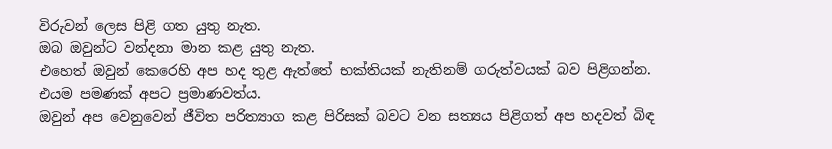විරුවන් ලෙස පිළි ගත යුතු නැත.
ඔබ ඔවුන්ට වන්දනා මාන කළ යුතු නැත.
එහෙත් ඔවුන් කෙරෙහි අප හද තුළ ඇත්තේ භක්තියක් නැතිනම් ගරුත්වයක් බව පිළිගන්න.
එයම පමණක් අපට ප්‍රමාණවත්ය.
ඔවුන් අප වෙනුවෙන් ජීවිත පරිත්‍යාග කළ පිරිසක් බවට වන සත්‍යය පිළිගත් අප හදවත් බිඳ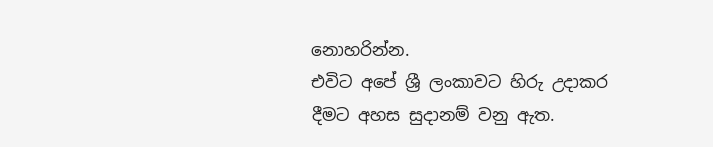නොහරින්න.
එවිට අපේ ශ්‍රී ලංකාවට හිරු උදාකර දීමට අහස සුදානම් වනු ඇත.